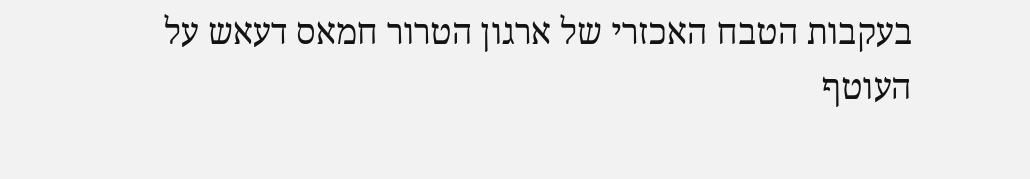בעקבות הטבח האכזרי של ארגון הטרור חמאס דעאש על העוטף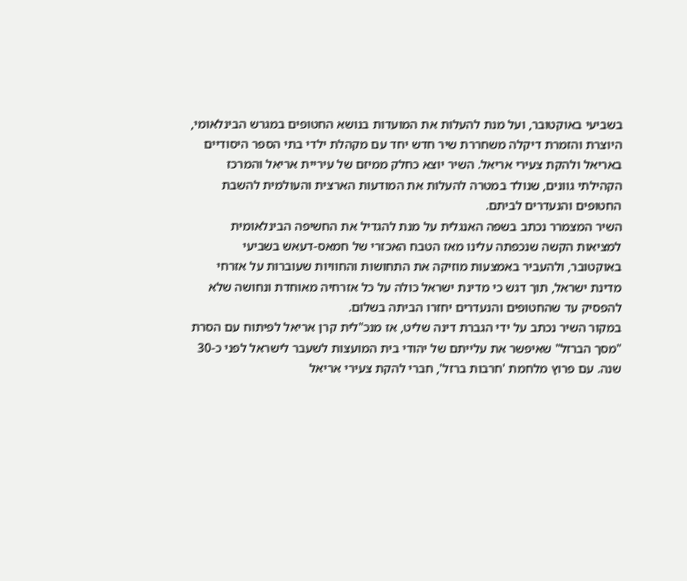בשביעי באוקטובר, ועל מנת להעלות את המועדות בנושא החטופים במגרש הבינלאומי, היוצרת והזמרת דיקלה משחררת שיר חדש יחד עם מקהלת ילדי בתי הספר היסודיים באריאל ולהקת צעירי אריאל. השיר יוצא כחלק ממיזם של עיריית אריאל והמרכז הקהילתי גוונים, שנולד במטרה להעלות את המודעות הארצית והעולמית להשבת החטופים והנעדרים לביתם.
השיר המצמרר נכתב בשפה האנגלית על מנת להגדיל את החשיפה הבינלאומית למציאות הקשה שנכפתה עלינו מאז הטבח האכזרי של חמאס-דעאש בשביעי באוקטובר, ולהעביר באמצעות מוזיקה את התחושות והחוויות שעוברות על אזרחי מדינת ישראל, תוך דגש כי מדינת ישראל כולה על כל אזרחיה מאוחדת ונחושה שלא להפסיק עד שהחטופים והנעדרים יחזרו הביתה בשלום.
במקור השיר נכתב על ידי הגברת דינה שליט, אז מנכ"לית קרן אריאל לפיתוח עם הסרת "מסך הברזל" שאיפשר את עלייתם של יהודי בית המועצות לשעבר לישראל לפני כ-30 שנה. עם פרוץ מלחמת 'חרבות ברזל', חברי להקת צעירי אריאל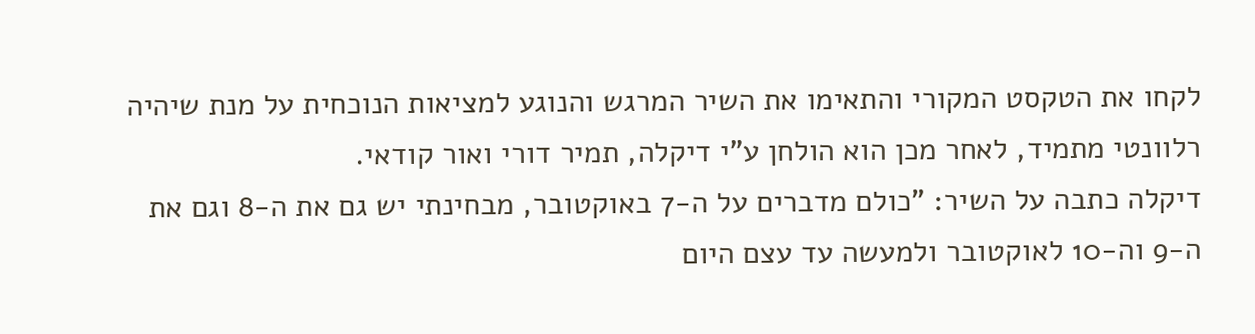לקחו את הטקסט המקורי והתאימו את השיר המרגש והנוגע למציאות הנוכחית על מנת שיהיה רלוונטי מתמיד, לאחר מכן הוא הולחן ע"י דיקלה, תמיר דורי ואור קודאי.
דיקלה כתבה על השיר: "כולם מדברים על ה-7 באוקטובר, מבחינתי יש גם את ה-8 וגם את ה-9 וה-10 לאוקטובר ולמעשה עד עצם היום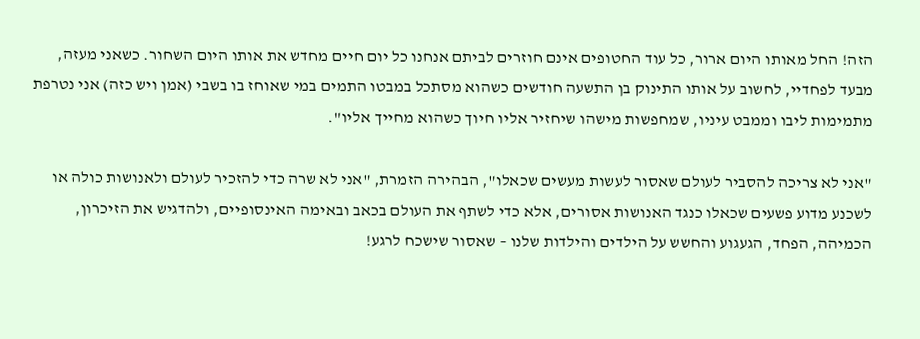הזה! החל מאותו היום ארור, כל עוד החטופים אינם חוזרים לביתם אנחנו כל יום חיים מחדש את אותו היום השחור. כשאני מעזה, מבעד לפחדיי, לחשוב על אותו התינוק בן התשעה חודשים כשהוא מסתכל במבטו התמים במי שאוחז בו בשבי (אמן ויש כזה) אני נטרפת מתמימות ליבו וממבט עיניו, שמחפשות מישהו שיחזיר אליו חיוך כשהוא מחייך אליו".

"אני לא צריכה להסביר לעולם שאסור לעשות מעשים שכאלו", הבהירה הזמרת, "אני לא שרה כדי להזכיר לעולם ולאנושות כולה או לשכנע מדוע פשעים שכאלו כנגד האנושות אסורים, אלא כדי לשתף את העולם בכאב ובאימה האינסופיים, ולהדגיש את הזיכרון, הכמיהה, הפחד, הגעגוע והחשש על הילדים והילדות שלנו – שאסור שישכח לרגע!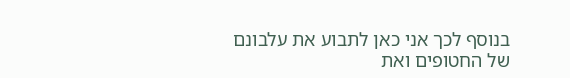בנוסף לכך אני כאן לתבוע את עלבונם של החטופים ואת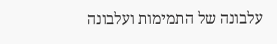עלבונה של התמימות ועלבונה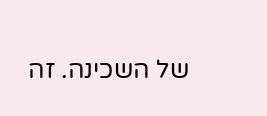של השכינה. זה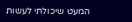המעט שיכולתי לעשות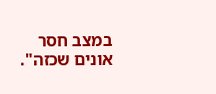במצב חסר אונים שכזה".